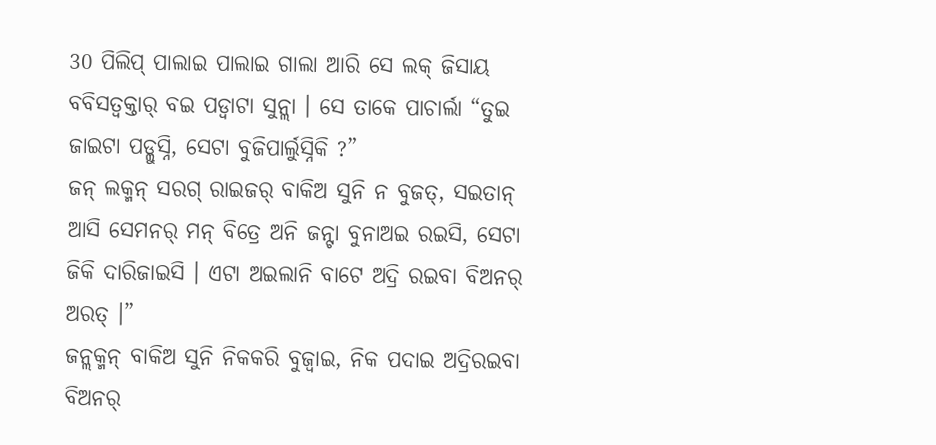30 ପିଲିପ୍ ପାଲାଇ ପାଲାଇ ଗାଲା ଆରି ସେ ଲକ୍ ଜିସାୟ ବବିସତ୍ବକ୍ତାର୍ ବଇ ପଡ୍ବାଟା ସୁନ୍ଲା । ସେ ତାକେ ପାଚାର୍ଲା “ତୁଇ ଜାଇଟା ପଡ୍ଲୁସ୍ନି, ସେଟା ବୁଜିପାର୍ଲୁସ୍ନିକି ?”
ଜନ୍ ଲକ୍ମନ୍ ସରଗ୍ ରାଇଜର୍ ବାକିଅ ସୁନି ନ ବୁଜତ୍, ସଇତାନ୍ ଆସି ସେମନର୍ ମନ୍ ବିତ୍ରେ ଅନି ଜନ୍ଟା ବୁନାଅଇ ରଇସି, ସେଟା ଜିକି ଦାରିଜାଇସି । ଏଟା ଅଇଲାନି ବାଟେ ଅଦ୍ରି ରଇବା ବିଅନର୍ ଅରତ୍ ।”
ଜନ୍ଲକ୍ମନ୍ ବାକିଅ ସୁନି ନିକକରି ବୁଜ୍ବାଇ, ନିକ ପଦାଇ ଅଦ୍ରିରଇବା ବିଅନର୍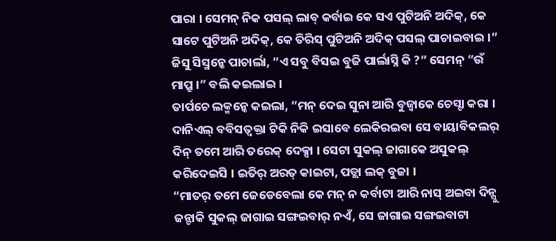ପାରା । ସେମନ୍ ନିକ ପସଲ୍ ଲାବ୍ କର୍ବାଇ କେ ସଏ ପୁଟିଅନି ଅଦିକ୍, କେ ସାଟେ ପୁଟିଅନି ଅଦିକ୍, କେ ତିରିସ୍ ପୁଟିଅନି ଅଦିକ୍ ପସଲ୍ ପାଚାଇବାଇ ।”
ଜିସୁ ସିସ୍ମନ୍କେ ପାଚାର୍ଲା, “ଏ ସବୁ ବିସଇ ବୁଜି ପାର୍ଲାସ୍ନି କି ?” ସେମନ୍ “ଉଁ ମାପ୍ରୁ ।” ବଲି କଇଲାଇ ।
ତାର୍ପଚେ ଲକ୍ମନ୍କେ କଇଲା, “ମନ୍ ଦେଇ ସୁନା ଆରି ବୁଜ୍ବାକେ ଚେସ୍ଟା କରା ।
ଦାନିଏଲ୍ ବବିସତ୍ବକ୍ତା ଟିକି ନିକି ଇସାବେ ଲେକିରଇବା ସେ ବାୟାବିକଲର୍ ଦିନ୍ ତମେ ଆରି ତରେକ୍ ଦେକ୍ସା । ସେଟା ସୁକଲ୍ ଜାଗାକେ ଅସୁକଲ୍ କରିଦେଇସି । ଇତିର୍ ଅରତ୍ କାଇଟା, ପଡ୍ଲା ଲକ୍ ବୁଜା ।
“ମାତର୍ ତମେ ଜେଡେବେଲା କେ ମନ୍ ନ କର୍ବାଟା ଆରି ନାସ୍ ଅଇବା ଦିନ୍ସୁ ଜନ୍ଟାକି ସୁକଲ୍ ଜାଗାଇ ସଙ୍ଗଇବାର୍ ନଏଁ, ସେ ଜାଗାଇ ସଙ୍ଗଇବାଟା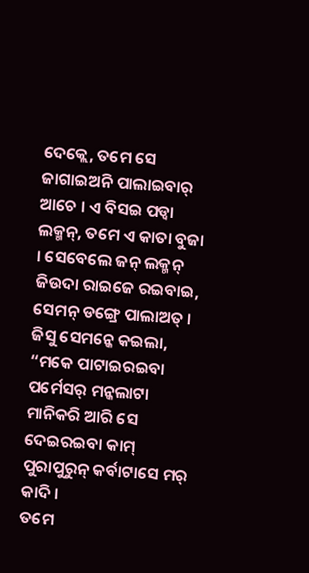ଦେକ୍ଲେ, ତମେ ସେ ଜାଗାଇଅନି ପାଲାଇବାର୍ ଆଚେ । ଏ ବିସଇ ପଡ୍ବା ଲକ୍ମନ୍, ତମେ ଏ କାତା ବୁଜା । ସେବେଲେ ଜନ୍ ଲକ୍ମନ୍ ଜିଉଦା ରାଇଜେ ରଇବାଇ, ସେମନ୍ ଡଙ୍ଗ୍ରେ ପାଲାଅତ୍ ।
ଜିସୁ ସେମନ୍କେ କଇଲା, “ମକେ ପାଟାଇରଇବା ପର୍ମେସର୍ ମନ୍କଲାଟା ମାନିକରି ଆରି ସେ ଦେଇରଇବା କାମ୍ ପୁରାପୁରୁନ୍ କର୍ବାଟାସେ ମର୍ କାଦି ।
ତମେ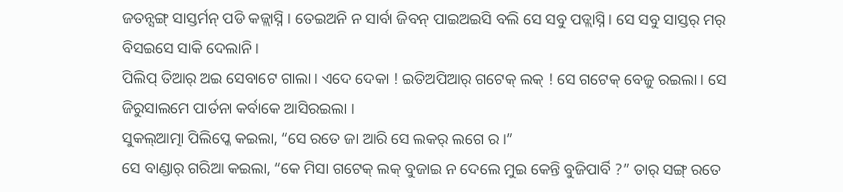ଜତନ୍ସଙ୍ଗ୍ ସାସ୍ତର୍ମନ୍ ପଡି କଜ୍ଲାସ୍ନି । ତେଇଅନି ନ ସାର୍ବା ଜିବନ୍ ପାଇଅଇସି ବଲି ସେ ସବୁ ପଡ୍ଲାସ୍ନି । ସେ ସବୁ ସାସ୍ତର୍ ମର୍ ବିସଇସେ ସାକି ଦେଲାନି ।
ପିଲିପ୍ ତିଆର୍ ଅଇ ସେବାଟେ ଗାଲା । ଏଦେ ଦେକା ! ଇତିଅପିଆର୍ ଗଟେକ୍ ଲକ୍ ! ସେ ଗଟେକ୍ ବେଜୁ ରଇଲା । ସେ ଜିରୁସାଲମେ ପାର୍ତନା କର୍ବାକେ ଆସିରଇଲା ।
ସୁକଲ୍ଆତ୍ମା ପିଲିପ୍କେ କଇଲା, “ସେ ରତେ ଜା ଆରି ସେ ଲକର୍ ଲଗେ ର ।”
ସେ ବାଣ୍ଡାର୍ ଗରିଆ କଇଲା, “କେ ମିସା ଗଟେକ୍ ଲକ୍ ବୁଜାଇ ନ ଦେଲେ ମୁଇ କେନ୍ତି ବୁଜିପାର୍ବି ?” ତାର୍ ସଙ୍ଗ୍ ରତେ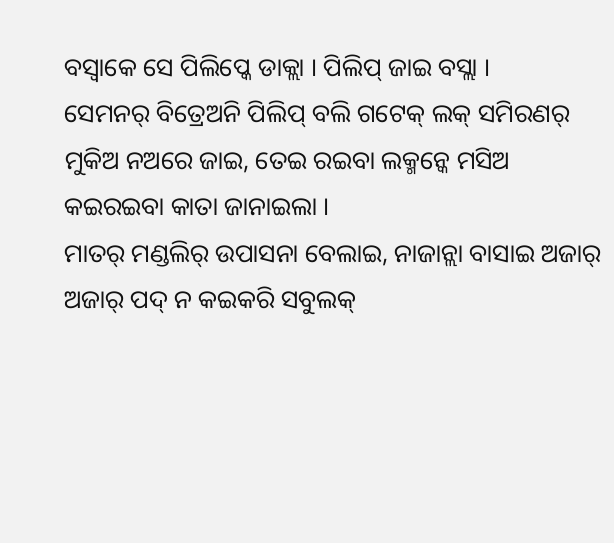ବସ୍ବାକେ ସେ ପିଲିପ୍କେ ଡାକ୍ଲା । ପିଲିପ୍ ଜାଇ ବସ୍ଲା ।
ସେମନର୍ ବିତ୍ରେଅନି ପିଲିପ୍ ବଲି ଗଟେକ୍ ଲକ୍ ସମିରଣର୍ ମୁକିଅ ନଅରେ ଜାଇ, ତେଇ ରଇବା ଲକ୍ମନ୍କେ ମସିଅ କଇରଇବା କାତା ଜାନାଇଲା ।
ମାତର୍ ମଣ୍ଡଲିର୍ ଉପାସନା ବେଲାଇ, ନାଜାନ୍ଲା ବାସାଇ ଅଜାର୍ ଅଜାର୍ ପଦ୍ ନ କଇକରି ସବୁଲକ୍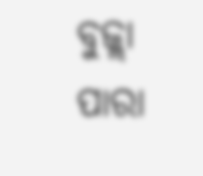ବୁଜ୍ଲା ପାରା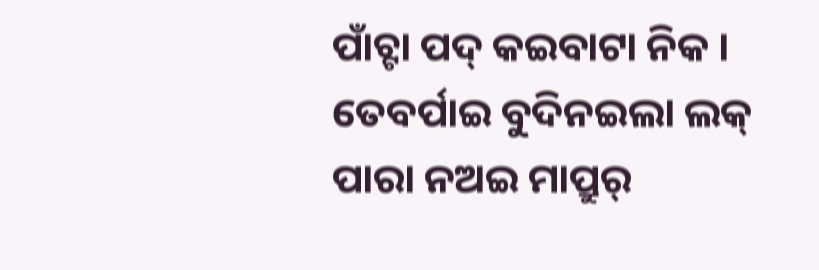ପାଁଚ୍ଟା ପଦ୍ କଇବାଟା ନିକ ।
ତେବର୍ପାଇ ବୁଦିନଇଲା ଲକ୍ ପାରା ନଅଇ ମାପ୍ରୁର୍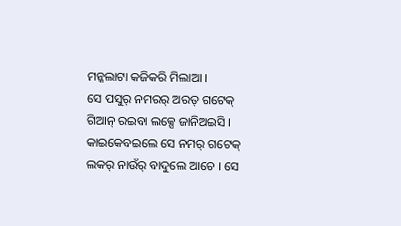ମନ୍କଲାଟା କଜିକରି ମିଲାଆ ।
ସେ ପସୁର୍ ନମରର୍ ଅରତ୍ ଗଟେକ୍ ଗିଆନ୍ ରଇବା ଲକ୍ସେ ଜାନିଅଇସି । କାଇକେବଇଲେ ସେ ନମର୍ ଗଟେକ୍ ଲକର୍ ନାଉଁର୍ ବାଦୁଲେ ଆଚେ । ସେ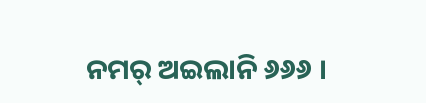ନମର୍ ଅଇଲାନି ୬୬୬ ।